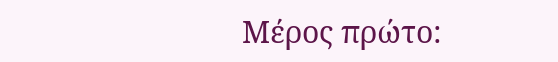Μέρος πρώτο: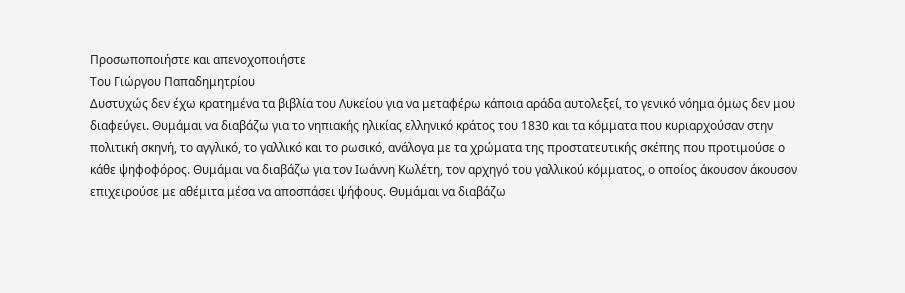Προσωποποιήστε και απενοχοποιήστε
Του Γιώργου Παπαδημητρίου
Δυστυχώς δεν έχω κρατημένα τα βιβλία του Λυκείου για να μεταφέρω κάποια αράδα αυτολεξεί, το γενικό νόημα όμως δεν μου διαφεύγει. Θυμάμαι να διαβάζω για το νηπιακής ηλικίας ελληνικό κράτος του 1830 και τα κόμματα που κυριαρχούσαν στην πολιτική σκηνή, το αγγλικό, το γαλλικό και το ρωσικό, ανάλογα με τα χρώματα της προστατευτικής σκέπης που προτιμούσε ο κάθε ψηφοφόρος. Θυμάμαι να διαβάζω για τον Ιωάννη Κωλέτη, τον αρχηγό του γαλλικού κόμματος, ο οποίος άκουσον άκουσον επιχειρούσε με αθέμιτα μέσα να αποσπάσει ψήφους. Θυμάμαι να διαβάζω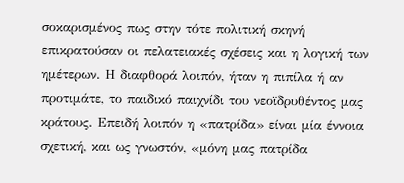σοκαρισμένος πως στην τότε πολιτική σκηνή επικρατούσαν οι πελατειακές σχέσεις και η λογική των ημέτερων. Η διαφθορά λοιπόν, ήταν η πιπίλα ή αν προτιμάτε, το παιδικό παιχνίδι του νεοϊδρυθέντος μας κράτους. Επειδή λοιπόν η «πατρίδα» είναι μία έννοια σχετική, και ως γνωστόν, «μόνη μας πατρίδα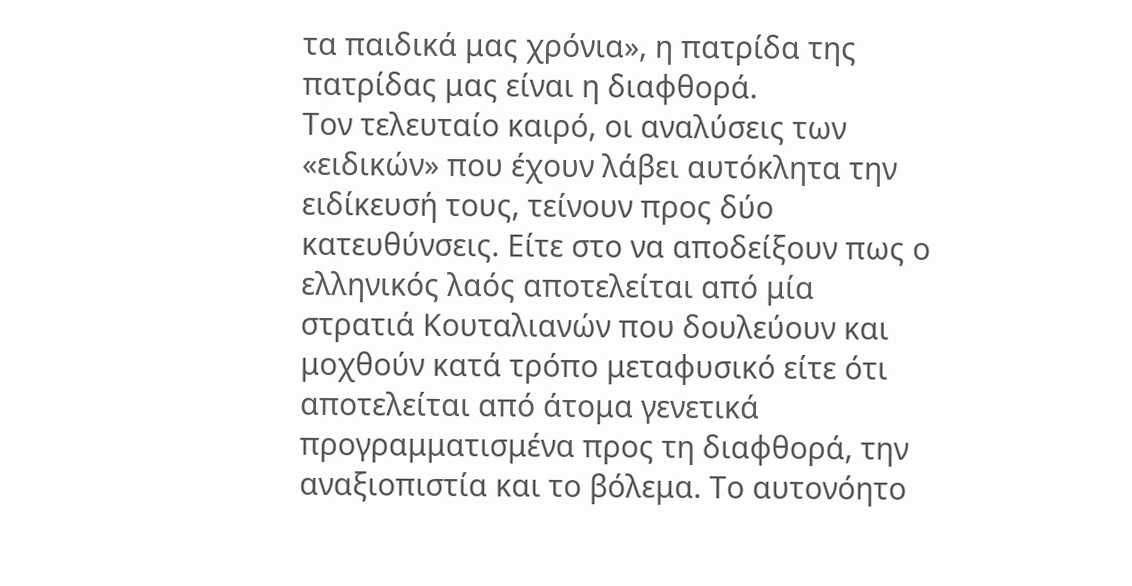τα παιδικά μας χρόνια», η πατρίδα της πατρίδας μας είναι η διαφθορά.
Τον τελευταίο καιρό, οι αναλύσεις των «ειδικών» που έχουν λάβει αυτόκλητα την ειδίκευσή τους, τείνουν προς δύο κατευθύνσεις. Είτε στο να αποδείξουν πως ο ελληνικός λαός αποτελείται από μία στρατιά Κουταλιανών που δουλεύουν και μοχθούν κατά τρόπο μεταφυσικό είτε ότι αποτελείται από άτομα γενετικά προγραμματισμένα προς τη διαφθορά, την αναξιοπιστία και το βόλεμα. Το αυτονόητο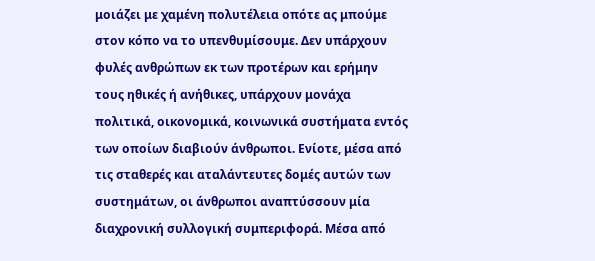μοιάζει με χαμένη πολυτέλεια οπότε ας μπούμε στον κόπο να το υπενθυμίσουμε. Δεν υπάρχουν φυλές ανθρώπων εκ των προτέρων και ερήμην τους ηθικές ή ανήθικες, υπάρχουν μονάχα πολιτικά, οικονομικά, κοινωνικά συστήματα εντός των οποίων διαβιούν άνθρωποι. Ενίοτε, μέσα από τις σταθερές και αταλάντευτες δομές αυτών των συστημάτων, οι άνθρωποι αναπτύσσουν μία διαχρονική συλλογική συμπεριφορά. Μέσα από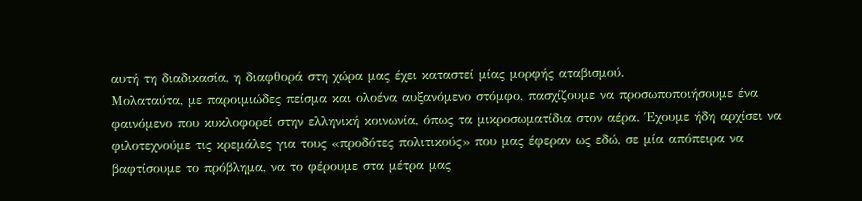αυτή τη διαδικασία, η διαφθορά στη χώρα μας έχει καταστεί μίας μορφής αταβισμού.
Μολαταύτα, με παροιμιώδες πείσμα και ολοένα αυξανόμενο στόμφο, πασχίζουμε να προσωποποιήσουμε ένα φαινόμενο που κυκλοφορεί στην ελληνική κοινωνία, όπως τα μικροσωματίδια στον αέρα. Έχουμε ήδη αρχίσει να φιλοτεχνούμε τις κρεμάλες για τους «προδότες πολιτικούς» που μας έφεραν ως εδώ, σε μία απόπειρα να βαφτίσουμε το πρόβλημα, να το φέρουμε στα μέτρα μας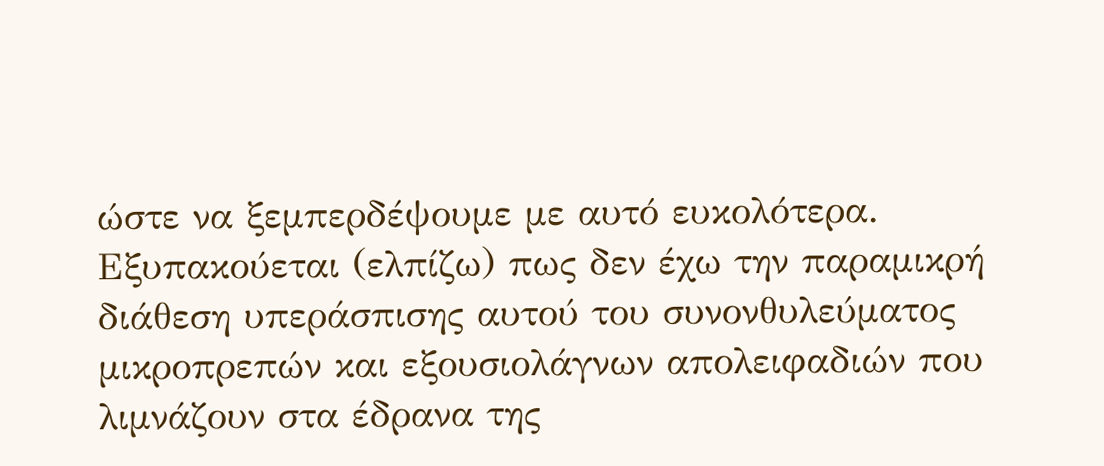ώστε να ξεμπερδέψουμε με αυτό ευκολότερα. Εξυπακούεται (ελπίζω) πως δεν έχω την παραμικρή διάθεση υπεράσπισης αυτού του συνονθυλεύματος μικροπρεπών και εξουσιολάγνων απολειφαδιών που λιμνάζουν στα έδρανα της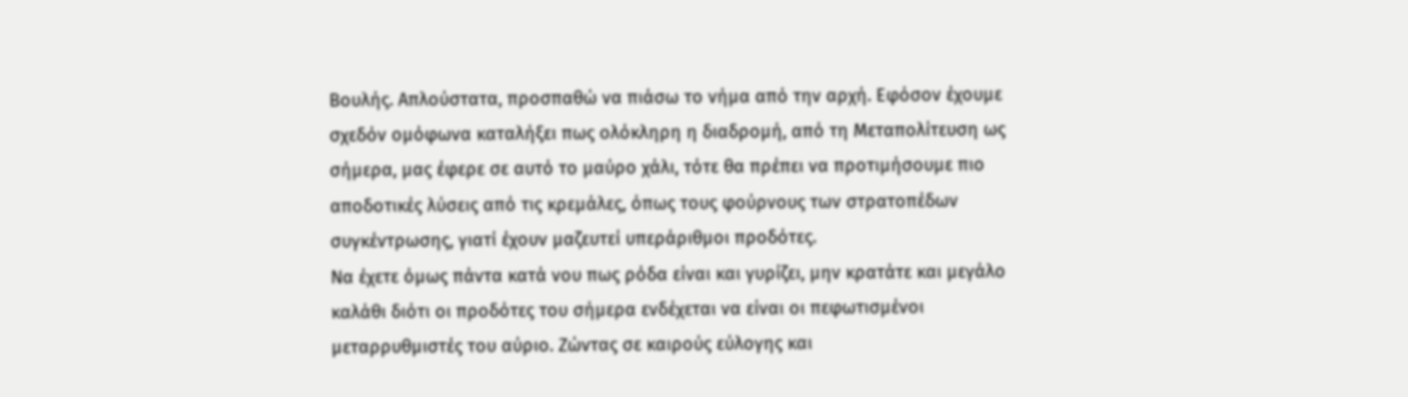Βουλής. Απλούστατα, προσπαθώ να πιάσω το νήμα από την αρχή. Εφόσον έχουμε σχεδόν ομόφωνα καταλήξει πως ολόκληρη η διαδρομή, από τη Μεταπολίτευση ως σήμερα, μας έφερε σε αυτό το μαύρο χάλι, τότε θα πρέπει να προτιμήσουμε πιο αποδοτικές λύσεις από τις κρεμάλες, όπως τους φούρνους των στρατοπέδων συγκέντρωσης, γιατί έχουν μαζευτεί υπεράριθμοι προδότες.
Να έχετε όμως πάντα κατά νου πως ρόδα είναι και γυρίζει, μην κρατάτε και μεγάλο καλάθι διότι οι προδότες του σήμερα ενδέχεται να είναι οι πεφωτισμένοι μεταρρυθμιστές του αύριο. Ζώντας σε καιρούς εύλογης και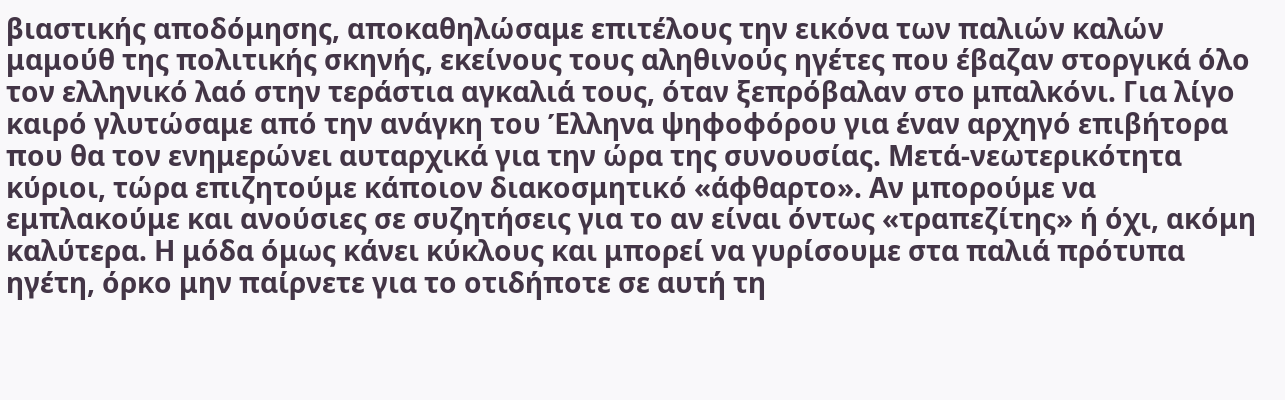βιαστικής αποδόμησης, αποκαθηλώσαμε επιτέλους την εικόνα των παλιών καλών μαμούθ της πολιτικής σκηνής, εκείνους τους αληθινούς ηγέτες που έβαζαν στοργικά όλο τον ελληνικό λαό στην τεράστια αγκαλιά τους, όταν ξεπρόβαλαν στο μπαλκόνι. Για λίγο καιρό γλυτώσαμε από την ανάγκη του Έλληνα ψηφοφόρου για έναν αρχηγό επιβήτορα που θα τον ενημερώνει αυταρχικά για την ώρα της συνουσίας. Μετά-νεωτερικότητα κύριοι, τώρα επιζητούμε κάποιον διακοσμητικό «άφθαρτο». Αν μπορούμε να εμπλακούμε και ανούσιες σε συζητήσεις για το αν είναι όντως «τραπεζίτης» ή όχι, ακόμη καλύτερα. Η μόδα όμως κάνει κύκλους και μπορεί να γυρίσουμε στα παλιά πρότυπα ηγέτη, όρκο μην παίρνετε για το οτιδήποτε σε αυτή τη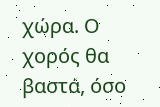χώρα. Ο χορός θα βαστά, όσο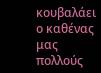κουβαλάει ο καθένας μας πολλούς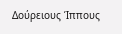Δούρειους Ίππους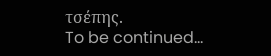τσέπης.
To be continued…